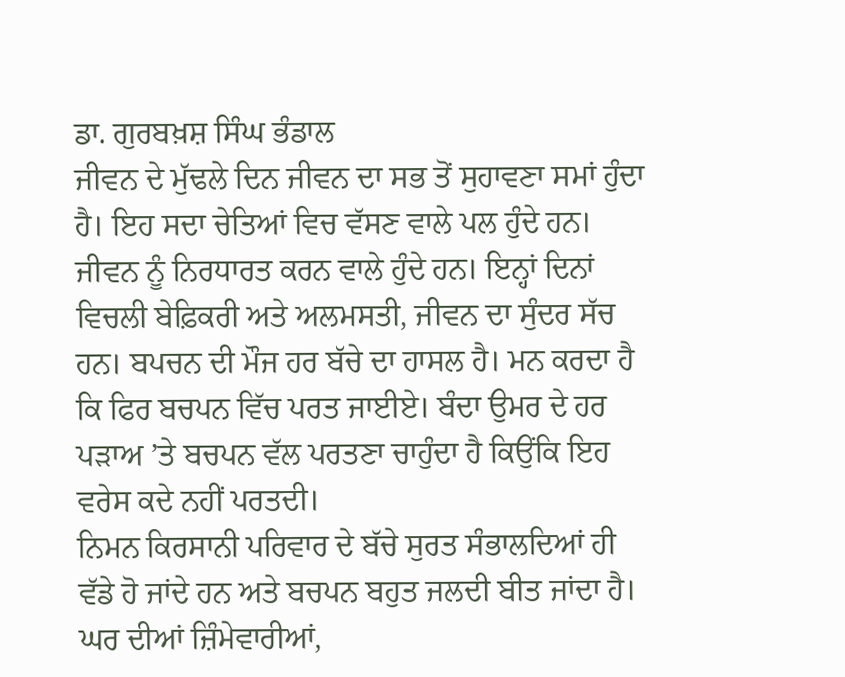ਡਾ. ਗੁਰਬਖ਼ਸ਼ ਸਿੰਘ ਭੰਡਾਲ
ਜੀਵਨ ਦੇ ਮੁੱਢਲੇ ਦਿਨ ਜੀਵਨ ਦਾ ਸਭ ਤੋਂ ਸੁਹਾਵਣਾ ਸਮਾਂ ਹੁੰਦਾ ਹੈ। ਇਹ ਸਦਾ ਚੇਤਿਆਂ ਵਿਚ ਵੱਸਣ ਵਾਲੇ ਪਲ ਹੁੰਦੇ ਹਨ। ਜੀਵਨ ਨੂੰ ਨਿਰਧਾਰਤ ਕਰਨ ਵਾਲੇ ਹੁੰਦੇ ਹਨ। ਇਨ੍ਹਾਂ ਦਿਨਾਂ ਵਿਚਲੀ ਬੇਫ਼ਿਕਰੀ ਅਤੇ ਅਲਮਸਤੀ, ਜੀਵਨ ਦਾ ਸੁੰਦਰ ਸੱਚ ਹਨ। ਬਪਚਨ ਦੀ ਮੌਜ ਹਰ ਬੱਚੇ ਦਾ ਹਾਸਲ ਹੈ। ਮਨ ਕਰਦਾ ਹੈ ਕਿ ਫਿਰ ਬਚਪਨ ਵਿੱਚ ਪਰਤ ਜਾਈਏ। ਬੰਦਾ ਉਮਰ ਦੇ ਹਰ ਪੜਾਅ ’ਤੇ ਬਚਪਨ ਵੱਲ ਪਰਤਣਾ ਚਾਹੁੰਦਾ ਹੈ ਕਿਉਂਕਿ ਇਹ ਵਰੇਸ ਕਦੇ ਨਹੀਂ ਪਰਤਦੀ।
ਨਿਮਨ ਕਿਰਸਾਨੀ ਪਰਿਵਾਰ ਦੇ ਬੱਚੇ ਸੁਰਤ ਸੰਭਾਲਦਿਆਂ ਹੀ ਵੱਡੇ ਹੋ ਜਾਂਦੇ ਹਨ ਅਤੇ ਬਚਪਨ ਬਹੁਤ ਜਲਦੀ ਬੀਤ ਜਾਂਦਾ ਹੈ। ਘਰ ਦੀਆਂ ਜ਼ਿੰਮੇਵਾਰੀਆਂ,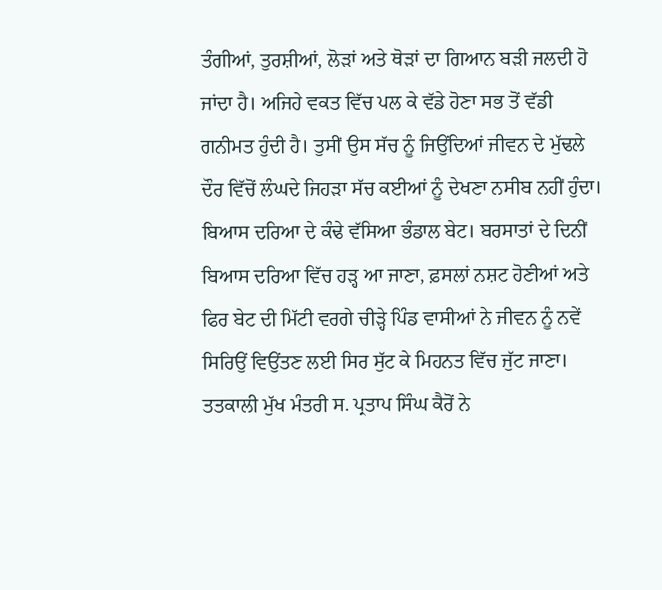ਤੰਗੀਆਂ, ਤੁਰਸ਼ੀਆਂ, ਲੋੜਾਂ ਅਤੇ ਥੋੜਾਂ ਦਾ ਗਿਆਨ ਬੜੀ ਜਲਦੀ ਹੋ ਜਾਂਦਾ ਹੈ। ਅਜਿਹੇ ਵਕਤ ਵਿੱਚ ਪਲ ਕੇ ਵੱਡੇ ਹੋਣਾ ਸਭ ਤੋਂ ਵੱਡੀ ਗਨੀਮਤ ਹੁੰਦੀ ਹੈ। ਤੁਸੀਂ ਉਸ ਸੱਚ ਨੂੰ ਜਿਉਂਦਿਆਂ ਜੀਵਨ ਦੇ ਮੁੱਢਲੇ ਦੌਰ ਵਿੱਚੋਂ ਲੰਘਦੇ ਜਿਹੜਾ ਸੱਚ ਕਈਆਂ ਨੂੰ ਦੇਖਣਾ ਨਸੀਬ ਨਹੀਂ ਹੁੰਦਾ।
ਬਿਆਸ ਦਰਿਆ ਦੇ ਕੰਢੇ ਵੱਸਿਆ ਭੰਡਾਲ ਬੇਟ। ਬਰਸਾਤਾਂ ਦੇ ਦਿਨੀਂ ਬਿਆਸ ਦਰਿਆ ਵਿੱਚ ਹੜ੍ਹ ਆ ਜਾਣਾ, ਫ਼ਸਲਾਂ ਨਸ਼ਟ ਹੋਣੀਆਂ ਅਤੇ ਫਿਰ ਬੇਟ ਦੀ ਮਿੱਟੀ ਵਰਗੇ ਚੀੜ੍ਹੇ ਪਿੰਡ ਵਾਸੀਆਂ ਨੇ ਜੀਵਨ ਨੂੰ ਨਵੇਂ ਸਿਰਿਉਂ ਵਿਉਂਤਣ ਲਈ ਸਿਰ ਸੁੱਟ ਕੇ ਮਿਹਨਤ ਵਿੱਚ ਜੁੱਟ ਜਾਣਾ। ਤਤਕਾਲੀ ਮੁੱਖ ਮੰਤਰੀ ਸ. ਪ੍ਰਤਾਪ ਸਿੰਘ ਕੈਰੋਂ ਨੇ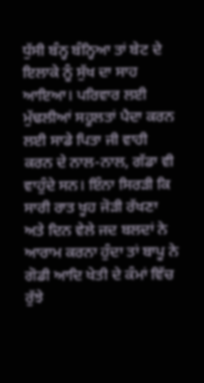ਧੁੱਸੀ ਬੰਨ੍ਹ ਬੰਨ੍ਹਿਆ ਤਾਂ ਬੇਟ ਦੇ ਇਲਾਕੇ ਨੂੰ ਸੁੱਖ ਦਾ ਸਾਹ ਆਇਆ। ਪਰਿਵਾਰ ਲਈ ਮੁੱਢਲੀਆਂ ਸਹੂਲਤਾਂ ਪੈਦਾ ਕਰਨ ਲਈ ਸਾਡੇ ਪਿਤਾ ਜੀ ਵਾਹੀ ਕਰਨ ਦੇ ਨਾਲ-ਨਾਲ, ਗੱਡਾ ਵੀ ਵਾਹੁੰਦੇ ਸਨ। ਇੰਨਾ ਸਿਰੜੀ ਕਿ ਸਾਰੀ ਰਾਤ ਖੂਹ ਜੋੜੀ ਰੱਖਣਾ ਅਤੇ ਦਿਨ ਵੇਲੇ ਜਦ ਬਲਦਾਂ ਨੇ ਆਰਾਮ ਕਰਨਾ ਹੁੰਦਾ ਤਾਂ ਬਾਪੂ ਨੇ ਗੋਡੀ ਆਦਿ ਖੇਤੀ ਦੇ ਕੰਮਾਂ ਵਿੱਚ ਰੁੱਝੇ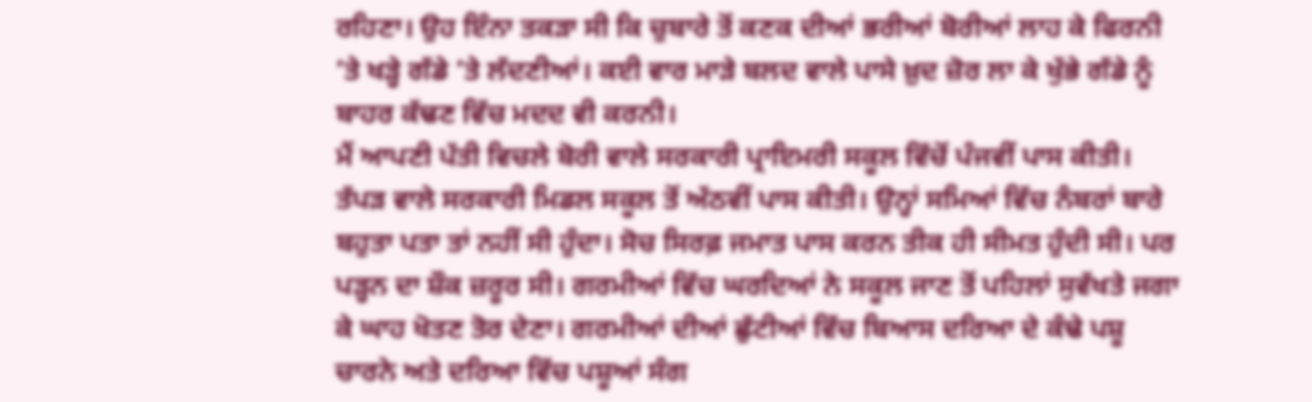ਰਹਿਣਾ। ਉਹ ਇੰਨਾ ਤਕੜਾ ਸੀ ਕਿ ਚੁਬਾਰੇ ਤੋਂ ਕਣਕ ਦੀਆਂ ਭਰੀਆਂ ਬੋਰੀਆਂ ਲਾਹ ਕੇ ਫਿਰਨੀ ’ਤੇ ਖੜ੍ਹੇ ਗੱਡੇ ’ਤੇ ਲੱਦਣੀਆਂ। ਕਈ ਵਾਰ ਮਾੜੇ ਬਲਦ ਵਾਲੇ ਪਾਸੇ ਖ਼ੁਦ ਜ਼ੋਰ ਲਾ ਕੇ ਖੁੱਭੇ ਗੱਡੇ ਨੂੰ ਬਾਹਰ ਕੱਢਣ ਵਿੱਚ ਮਦਦ ਵੀ ਕਰਨੀ।
ਮੈਂ ਆਪਣੀ ਪੱਤੀ ਵਿਚਲੇ ਬੋਰੀ ਵਾਲੇ ਸਰਕਾਰੀ ਪ੍ਰਾਇਮਰੀ ਸਕੂਲ ਵਿੱਚੋਂ ਪੰਜਵੀਂ ਪਾਸ ਕੀਤੀ। ਤੱਪੜ ਵਾਲੇ ਸਰਕਾਰੀ ਮਿਡਲ ਸਕੂਲ ਤੋਂ ਅੱਠਵੀਂ ਪਾਸ ਕੀਤੀ। ਉਨ੍ਹਾਂ ਸਮਿਆਂ ਵਿੱਚ ਨੰਬਰਾਂ ਬਾਰੇ ਬਹੁਤਾ ਪਤਾ ਤਾਂ ਨਹੀਂ ਸੀ ਹੁੰਦਾ। ਸੋਚ ਸਿਰਫ਼ ਜਮਾਤ ਪਾਸ ਕਰਨ ਤੀਕ ਹੀ ਸੀਮਤ ਹੁੰਦੀ ਸੀ। ਪਰ ਪੜ੍ਹਨ ਦਾ ਸ਼ੌਕ ਜ਼ਰੂਰ ਸੀ। ਗਰਮੀਆਂ ਵਿੱਚ ਘਰਦਿਆਂ ਨੇ ਸਕੂਲ ਜਾਣ ਤੋਂ ਪਹਿਲਾਂ ਸੁਵੱਖਤੇ ਜਗਾ ਕੇ ਘਾਹ ਖੋਤਣ ਤੋਰ ਦੇਣਾ। ਗਰਮੀਆਂ ਦੀਆਂ ਛੁੱਟੀਆਂ ਵਿੱਚ ਬਿਆਸ ਦਰਿਆ ਦੇ ਕੰਢੇ ਪਸ਼ੂ ਚਾਰਨੇ ਅਤੇ ਦਰਿਆ ਵਿੱਚ ਪਸ਼ੂਆਂ ਸੰਗ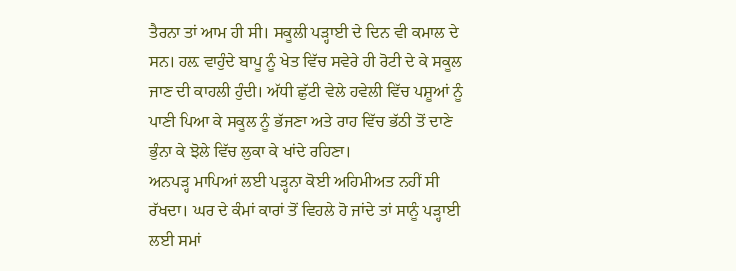ਤੈਰਨਾ ਤਾਂ ਆਮ ਹੀ ਸੀ। ਸਕੂਲੀ ਪੜ੍ਹਾਈ ਦੇ ਦਿਨ ਵੀ ਕਮਾਲ ਦੇ ਸਨ। ਹਲ਼ ਵਾਹੁੰਦੇ ਬਾਪੂ ਨੂੰ ਖੇਤ ਵਿੱਚ ਸਵੇਰੇ ਹੀ ਰੋਟੀ ਦੇ ਕੇ ਸਕੂਲ ਜਾਣ ਦੀ ਕਾਹਲੀ ਹੁੰਦੀ। ਅੱਧੀ ਛੁੱਟੀ ਵੇਲੇ ਹਵੇਲੀ ਵਿੱਚ ਪਸ਼ੂਆਂ ਨੂੰ ਪਾਣੀ ਪਿਆ ਕੇ ਸਕੂਲ ਨੂੰ ਭੱਜਣਾ ਅਤੇ ਰਾਹ ਵਿੱਚ ਭੱਠੀ ਤੋਂ ਦਾਣੇ ਭੁੰਨਾ ਕੇ ਝੋਲੇ ਵਿੱਚ ਲੁਕਾ ਕੇ ਖਾਂਦੇ ਰਹਿਣਾ।
ਅਨਪੜ੍ਹ ਮਾਪਿਆਂ ਲਈ ਪੜ੍ਹਨਾ ਕੋਈ ਅਹਿਮੀਅਤ ਨਹੀਂ ਸੀ ਰੱਖਦਾ। ਘਰ ਦੇ ਕੰਮਾਂ ਕਾਰਾਂ ਤੋਂ ਵਿਹਲੇ ਹੋ ਜਾਂਦੇ ਤਾਂ ਸਾਨੂੰ ਪੜ੍ਹਾਈ ਲਈ ਸਮਾਂ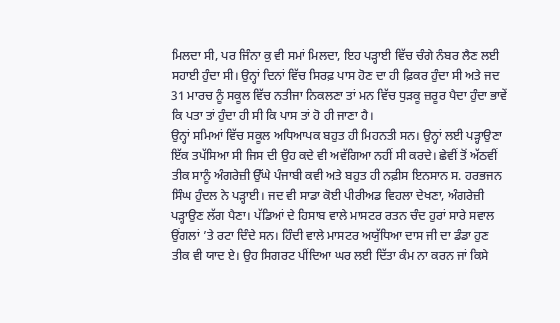ਮਿਲਦਾ ਸੀ, ਪਰ ਜਿੰਨਾ ਕੁ ਵੀ ਸਮਾਂ ਮਿਲਦਾ, ਇਹ ਪੜ੍ਹਾਈ ਵਿੱਚ ਚੰਗੇ ਨੰਬਰ ਲੈਣ ਲਈ ਸਹਾਈ ਹੁੰਦਾ ਸੀ। ਉਨ੍ਹਾਂ ਦਿਨਾਂ ਵਿੱਚ ਸਿਰਫ਼ ਪਾਸ ਹੋਣ ਦਾ ਹੀ ਫ਼ਿਕਰ ਹੁੰਦਾ ਸੀ ਅਤੇ ਜਦ 31 ਮਾਰਚ ਨੂੰ ਸਕੂਲ ਵਿੱਚ ਨਤੀਜਾ ਨਿਕਲਣਾ ਤਾਂ ਮਨ ਵਿੱਚ ਧੁੜਕੂ ਜ਼ਰੂਰ ਪੈਦਾ ਹੁੰਦਾ ਭਾਵੇਂ ਕਿ ਪਤਾ ਤਾਂ ਹੁੰਦਾ ਹੀ ਸੀ ਕਿ ਪਾਸ ਤਾਂ ਹੋ ਹੀ ਜਾਣਾ ਹੈ।
ਉਨ੍ਹਾਂ ਸਮਿਆਂ ਵਿੱਚ ਸਕੂਲ ਅਧਿਆਪਕ ਬਹੁਤ ਹੀ ਮਿਹਨਤੀ ਸਨ। ਉਨ੍ਹਾਂ ਲਈ ਪੜ੍ਹਾਉਣਾ ਇੱਕ ਤਪੱਸਿਆ ਸੀ ਜਿਸ ਦੀ ਉਹ ਕਦੇ ਵੀ ਅਵੱਗਿਆ ਨਹੀਂ ਸੀ ਕਰਦੇ। ਛੇਵੀਂ ਤੋਂ ਅੱਠਵੀਂ ਤੀਕ ਸਾਨੂੰ ਅੰਗਰੇਜ਼ੀ ਉੱਘੇ ਪੰਜਾਬੀ ਕਵੀ ਅਤੇ ਬਹੁਤ ਹੀ ਨਫ਼ੀਸ ਇਨਸਾਨ ਸ. ਹਰਭਜਨ ਸਿੰਘ ਹੁੰਦਲ ਨੇ ਪੜ੍ਹਾਈ। ਜਦ ਵੀ ਸਾਡਾ ਕੋਈ ਪੀਰੀਅਡ ਵਿਹਲਾ ਦੇਖਣਾ, ਅੰਗਰੇਜ਼ੀ ਪੜ੍ਹਾਉਣ ਲੱਗ ਪੈਣਾ। ਪੱਡਿਆਂ ਦੇ ਹਿਸਾਬ ਵਾਲੇ ਮਾਸਟਰ ਰਤਨ ਚੰਦ ਹੁਰਾਂ ਸਾਰੇ ਸਵਾਲ ਉਂਗਲਾਂ ’ਤੇ ਰਟਾ ਦਿੰਦੇ ਸਨ। ਹਿੰਦੀ ਵਾਲੇ ਮਾਸਟਰ ਅਯੁੱਧਿਆ ਦਾਸ ਜੀ ਦਾ ਡੰਡਾ ਹੁਣ ਤੀਕ ਵੀ ਯਾਦ ਏ। ਉਹ ਸਿਗਰਟ ਪੀਂਦਿਆ ਘਰ ਲਈ ਦਿੱਤਾ ਕੰਮ ਨਾ ਕਰਨ ਜਾਂ ਕਿਸੇ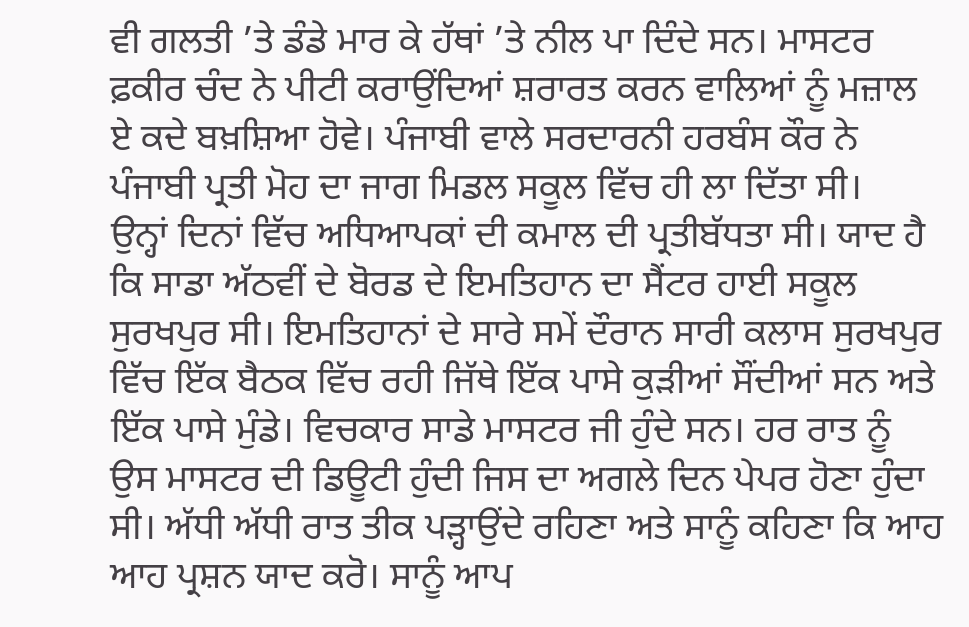ਵੀ ਗਲਤੀ ’ਤੇ ਡੰਡੇ ਮਾਰ ਕੇ ਹੱਥਾਂ ’ਤੇ ਨੀਲ ਪਾ ਦਿੰਦੇ ਸਨ। ਮਾਸਟਰ ਫ਼ਕੀਰ ਚੰਦ ਨੇ ਪੀਟੀ ਕਰਾਉਂਦਿਆਂ ਸ਼ਰਾਰਤ ਕਰਨ ਵਾਲਿਆਂ ਨੂੰ ਮਜ਼ਾਲ ਏ ਕਦੇ ਬਖ਼ਸ਼ਿਆ ਹੋਵੇ। ਪੰਜਾਬੀ ਵਾਲੇ ਸਰਦਾਰਨੀ ਹਰਬੰਸ ਕੌਰ ਨੇ ਪੰਜਾਬੀ ਪ੍ਰਤੀ ਮੋਹ ਦਾ ਜਾਗ ਮਿਡਲ ਸਕੂਲ ਵਿੱਚ ਹੀ ਲਾ ਦਿੱਤਾ ਸੀ।
ਉਨ੍ਹਾਂ ਦਿਨਾਂ ਵਿੱਚ ਅਧਿਆਪਕਾਂ ਦੀ ਕਮਾਲ ਦੀ ਪ੍ਰਤੀਬੱਧਤਾ ਸੀ। ਯਾਦ ਹੈ ਕਿ ਸਾਡਾ ਅੱਠਵੀਂ ਦੇ ਬੋਰਡ ਦੇ ਇਮਤਿਹਾਨ ਦਾ ਸੈਂਟਰ ਹਾਈ ਸਕੂਲ ਸੁਰਖਪੁਰ ਸੀ। ਇਮਤਿਹਾਨਾਂ ਦੇ ਸਾਰੇ ਸਮੇਂ ਦੌਰਾਨ ਸਾਰੀ ਕਲਾਸ ਸੁਰਖਪੁਰ ਵਿੱਚ ਇੱਕ ਬੈਠਕ ਵਿੱਚ ਰਹੀ ਜਿੱਥੇ ਇੱਕ ਪਾਸੇ ਕੁੜੀਆਂ ਸੌਂਦੀਆਂ ਸਨ ਅਤੇ ਇੱਕ ਪਾਸੇ ਮੁੰਡੇ। ਵਿਚਕਾਰ ਸਾਡੇ ਮਾਸਟਰ ਜੀ ਹੁੰਦੇ ਸਨ। ਹਰ ਰਾਤ ਨੂੰ ਉਸ ਮਾਸਟਰ ਦੀ ਡਿਊਟੀ ਹੁੰਦੀ ਜਿਸ ਦਾ ਅਗਲੇ ਦਿਨ ਪੇਪਰ ਹੋਣਾ ਹੁੰਦਾ ਸੀ। ਅੱਧੀ ਅੱਧੀ ਰਾਤ ਤੀਕ ਪੜ੍ਹਾਉਂਦੇ ਰਹਿਣਾ ਅਤੇ ਸਾਨੂੰ ਕਹਿਣਾ ਕਿ ਆਹ ਆਹ ਪ੍ਰਸ਼ਨ ਯਾਦ ਕਰੋ। ਸਾਨੂੰ ਆਪ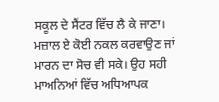ਸਕੂਲ ਦੇ ਸੈਂਟਰ ਵਿੱਚ ਲੈ ਕੇ ਜਾਣਾ। ਮਜ਼ਾਲ ਏ ਕੋਈ ਨਕਲ ਕਰਵਾਉਣ ਜਾਂ ਮਾਰਨ ਦਾ ਸੋਚ ਵੀ ਸਕੇ। ਉਹ ਸਹੀ ਮਾਅਨਿਆਂ ਵਿੱਚ ਅਧਿਆਪਕ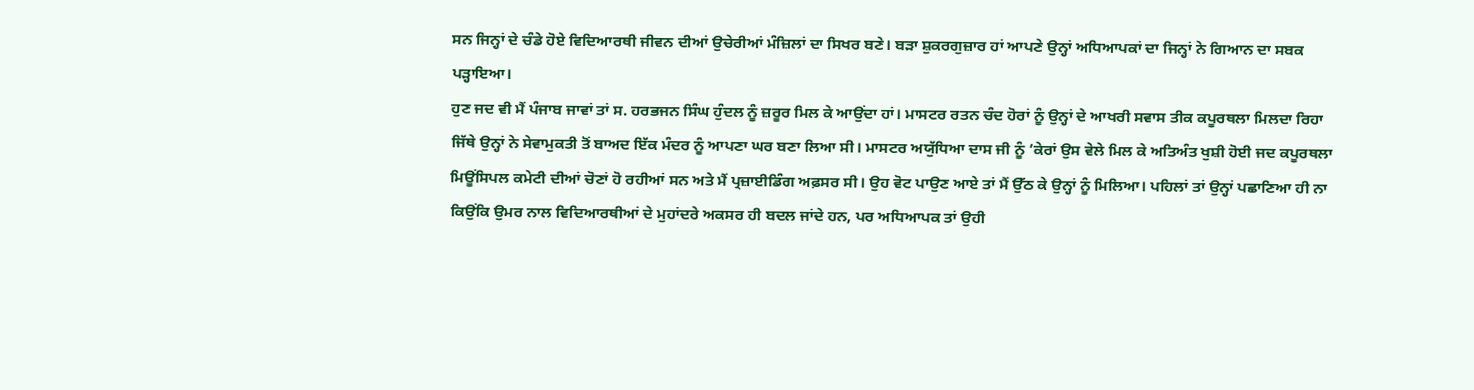ਸਨ ਜਿਨ੍ਹਾਂ ਦੇ ਚੰਡੇ ਹੋਏ ਵਿਦਿਆਰਥੀ ਜੀਵਨ ਦੀਆਂ ਉਚੇਰੀਆਂ ਮੰਜ਼ਿਲਾਂ ਦਾ ਸਿਖਰ ਬਣੇ। ਬੜਾ ਸ਼ੁਕਰਗੁਜ਼ਾਰ ਹਾਂ ਆਪਣੇ ਉਨ੍ਹਾਂ ਅਧਿਆਪਕਾਂ ਦਾ ਜਿਨ੍ਹਾਂ ਨੇ ਗਿਆਨ ਦਾ ਸਬਕ ਪੜ੍ਹਾਇਆ।
ਹੁਣ ਜਦ ਵੀ ਮੈਂ ਪੰਜਾਬ ਜਾਵਾਂ ਤਾਂ ਸ. ਹਰਭਜਨ ਸਿੰਘ ਹੁੰਦਲ ਨੂੰ ਜ਼ਰੂਰ ਮਿਲ ਕੇ ਆਉਂਦਾ ਹਾਂ। ਮਾਸਟਰ ਰਤਨ ਚੰਦ ਹੋਰਾਂ ਨੂੰ ਉਨ੍ਹਾਂ ਦੇ ਆਖਰੀ ਸਵਾਸ ਤੀਕ ਕਪੂਰਥਲਾ ਮਿਲਦਾ ਰਿਹਾ ਜਿੱਥੇ ਉਨ੍ਹਾਂ ਨੇ ਸੇਵਾਮੁਕਤੀ ਤੋਂ ਬਾਅਦ ਇੱਕ ਮੰਦਰ ਨੂੰ ਆਪਣਾ ਘਰ ਬਣਾ ਲਿਆ ਸੀ। ਮਾਸਟਰ ਅਯੁੱਧਿਆ ਦਾਸ ਜੀ ਨੂੰ ’ਕੇਰਾਂ ਉਸ ਵੇਲੇ ਮਿਲ ਕੇ ਅਤਿਅੰਤ ਖੁਸ਼ੀ ਹੋਈ ਜਦ ਕਪੂਰਥਲਾ ਮਿਊਂਸਿਪਲ ਕਮੇਟੀ ਦੀਆਂ ਚੋਣਾਂ ਹੋ ਰਹੀਆਂ ਸਨ ਅਤੇ ਮੈਂ ਪ੍ਰਜ਼ਾਈਡਿੰਗ ਅਫ਼ਸਰ ਸੀ। ਉਹ ਵੋਟ ਪਾਉਣ ਆਏ ਤਾਂ ਮੈਂ ਉੱਠ ਕੇ ਉਨ੍ਹਾਂ ਨੂੰ ਮਿਲਿਆ। ਪਹਿਲਾਂ ਤਾਂ ਉਨ੍ਹਾਂ ਪਛਾਣਿਆ ਹੀ ਨਾ ਕਿਉਂਕਿ ਉਮਰ ਨਾਲ ਵਿਦਿਆਰਥੀਆਂ ਦੇ ਮੁਹਾਂਦਰੇ ਅਕਸਰ ਹੀ ਬਦਲ ਜਾਂਦੇ ਹਨ, ਪਰ ਅਧਿਆਪਕ ਤਾਂ ਉਹੀ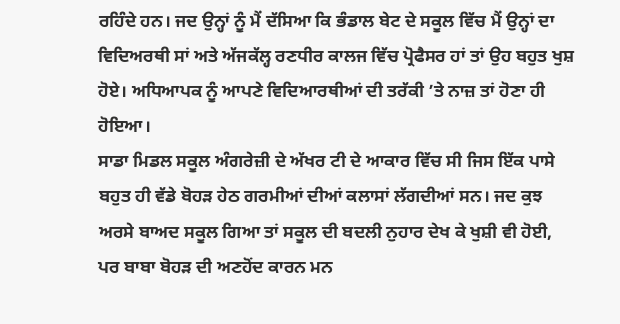ਰਹਿੰਦੇ ਹਨ। ਜਦ ਉਨ੍ਹਾਂ ਨੂੰ ਮੈਂ ਦੱਸਿਆ ਕਿ ਭੰਡਾਲ ਬੇਟ ਦੇ ਸਕੂਲ ਵਿੱਚ ਮੈਂ ਉਨ੍ਹਾਂ ਦਾ ਵਿਦਿਅਰਥੀ ਸਾਂ ਅਤੇ ਅੱਜਕੱਲ੍ਹ ਰਣਧੀਰ ਕਾਲਜ ਵਿੱਚ ਪ੍ਰੋਫੈਸਰ ਹਾਂ ਤਾਂ ਉਹ ਬਹੁਤ ਖੁਸ਼ ਹੋਏ। ਅਧਿਆਪਕ ਨੂੰ ਆਪਣੇ ਵਿਦਿਆਰਥੀਆਂ ਦੀ ਤਰੱਕੀ ’ਤੇ ਨਾਜ਼ ਤਾਂ ਹੋਣਾ ਹੀ ਹੋਇਆ।
ਸਾਡਾ ਮਿਡਲ ਸਕੂਲ ਅੰਗਰੇਜ਼ੀ ਦੇ ਅੱਖਰ ਟੀ ਦੇ ਆਕਾਰ ਵਿੱਚ ਸੀ ਜਿਸ ਇੱਕ ਪਾਸੇ ਬਹੁਤ ਹੀ ਵੱਡੇ ਬੋਹੜ ਹੇਠ ਗਰਮੀਆਂ ਦੀਆਂ ਕਲਾਸਾਂ ਲੱਗਦੀਆਂ ਸਨ। ਜਦ ਕੁਝ ਅਰਸੇ ਬਾਅਦ ਸਕੂਲ ਗਿਆ ਤਾਂ ਸਕੂਲ ਦੀ ਬਦਲੀ ਨੁਹਾਰ ਦੇਖ ਕੇ ਖੁਸ਼ੀ ਵੀ ਹੋਈ, ਪਰ ਬਾਬਾ ਬੋਹੜ ਦੀ ਅਣਹੋਂਦ ਕਾਰਨ ਮਨ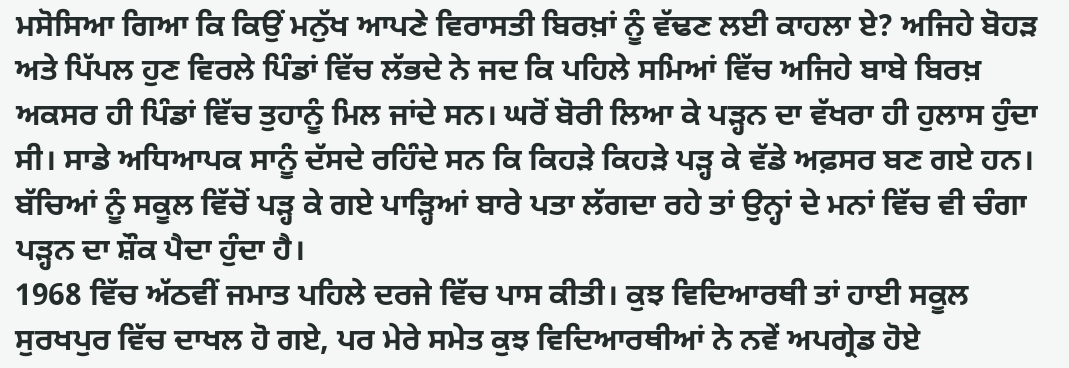ਮਸੋਸਿਆ ਗਿਆ ਕਿ ਕਿਉਂ ਮਨੁੱਖ ਆਪਣੇ ਵਿਰਾਸਤੀ ਬਿਰਖ਼ਾਂ ਨੂੰ ਵੱਢਣ ਲਈ ਕਾਹਲਾ ਏ? ਅਜਿਹੇ ਬੋਹੜ ਅਤੇ ਪਿੱਪਲ ਹੁਣ ਵਿਰਲੇ ਪਿੰਡਾਂ ਵਿੱਚ ਲੱਭਦੇ ਨੇ ਜਦ ਕਿ ਪਹਿਲੇ ਸਮਿਆਂ ਵਿੱਚ ਅਜਿਹੇ ਬਾਬੇ ਬਿਰਖ਼ ਅਕਸਰ ਹੀ ਪਿੰਡਾਂ ਵਿੱਚ ਤੁਹਾਨੂੰ ਮਿਲ ਜਾਂਦੇ ਸਨ। ਘਰੋਂ ਬੋਰੀ ਲਿਆ ਕੇ ਪੜ੍ਹਨ ਦਾ ਵੱਖਰਾ ਹੀ ਹੁਲਾਸ ਹੁੰਦਾ ਸੀ। ਸਾਡੇ ਅਧਿਆਪਕ ਸਾਨੂੰ ਦੱਸਦੇ ਰਹਿੰਦੇ ਸਨ ਕਿ ਕਿਹੜੇ ਕਿਹੜੇ ਪੜ੍ਹ ਕੇ ਵੱਡੇ ਅਫ਼ਸਰ ਬਣ ਗਏ ਹਨ। ਬੱਚਿਆਂ ਨੂੰ ਸਕੂਲ ਵਿੱਚੋਂ ਪੜ੍ਹ ਕੇ ਗਏ ਪਾੜ੍ਹਿਆਂ ਬਾਰੇ ਪਤਾ ਲੱਗਦਾ ਰਹੇ ਤਾਂ ਉਨ੍ਹਾਂ ਦੇ ਮਨਾਂ ਵਿੱਚ ਵੀ ਚੰਗਾ ਪੜ੍ਹਨ ਦਾ ਸ਼ੌਕ ਪੈਦਾ ਹੁੰਦਾ ਹੈ।
1968 ਵਿੱਚ ਅੱਠਵੀਂ ਜਮਾਤ ਪਹਿਲੇ ਦਰਜੇ ਵਿੱਚ ਪਾਸ ਕੀਤੀ। ਕੁਝ ਵਿਦਿਆਰਥੀ ਤਾਂ ਹਾਈ ਸਕੂਲ ਸੁਰਖਪੁਰ ਵਿੱਚ ਦਾਖਲ ਹੋ ਗਏ, ਪਰ ਮੇਰੇ ਸਮੇਤ ਕੁਝ ਵਿਦਿਆਰਥੀਆਂ ਨੇ ਨਵੇਂ ਅਪਗ੍ਰੇਡ ਹੋਏ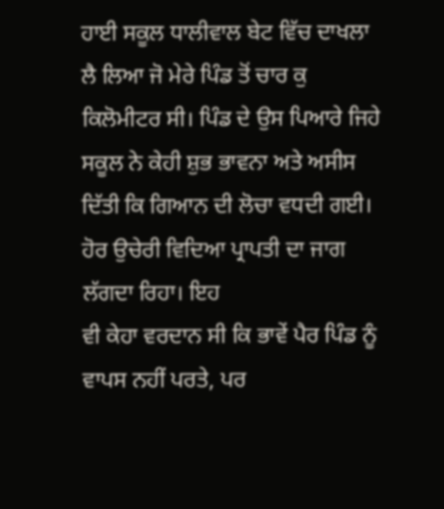ਹਾਈ ਸਕੂਲ ਧਾਲੀਵਾਲ ਬੇਟ ਵਿੱਚ ਦਾਖਲਾ ਲੈ ਲਿਆ ਜੋ ਮੇਰੇ ਪਿੰਡ ਤੋਂ ਚਾਰ ਕੁ ਕਿਲੋਮੀਟਰ ਸੀ। ਪਿੰਡ ਦੇ ਉਸ ਪਿਆਰੇ ਜਿਹੇ ਸਕੂਲ ਨੇ ਕੇਹੀ ਸ਼ੁਭ ਭਾਵਨਾ ਅਤੇ ਅਸੀਸ ਦਿੱਤੀ ਕਿ ਗਿਆਨ ਦੀ ਲੋਚਾ ਵਧਦੀ ਗਈ। ਹੋਰ ਉਚੇਰੀ ਵਿਦਿਆ ਪ੍ਰਾਪਤੀ ਦਾ ਜਾਗ ਲੱਗਦਾ ਰਿਹਾ। ਇਹ
ਵੀ ਕੇਹਾ ਵਰਦਾਨ ਸੀ ਕਿ ਭਾਵੇਂ ਪੈਰ ਪਿੰਡ ਨੂੰ ਵਾਪਸ ਨਹੀਂ ਪਰਤੇ, ਪਰ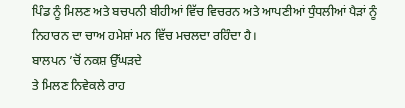ਪਿੰਡ ਨੂੰ ਮਿਲਣ ਅਤੇ ਬਚਪਨੀ ਬੀਹੀਆਂ ਵਿੱਚ ਵਿਚਰਨ ਅਤੇ ਆਪਣੀਆਂ ਧੁੰਧਲੀਆਂ ਪੈੜਾਂ ਨੂੰ ਨਿਹਾਰਨ ਦਾ ਚਾਅ ਹਮੇਸ਼ਾਂ ਮਨ ਵਿੱਚ ਮਚਲਦਾ ਰਹਿੰਦਾ ਹੈ।
ਬਾਲਪਨ ’ਚੋਂ ਨਕਸ਼ ਉੱਘੜਦੇ
ਤੇ ਮਿਲਣ ਨਿਵੇਕਲੇ ਰਾਹ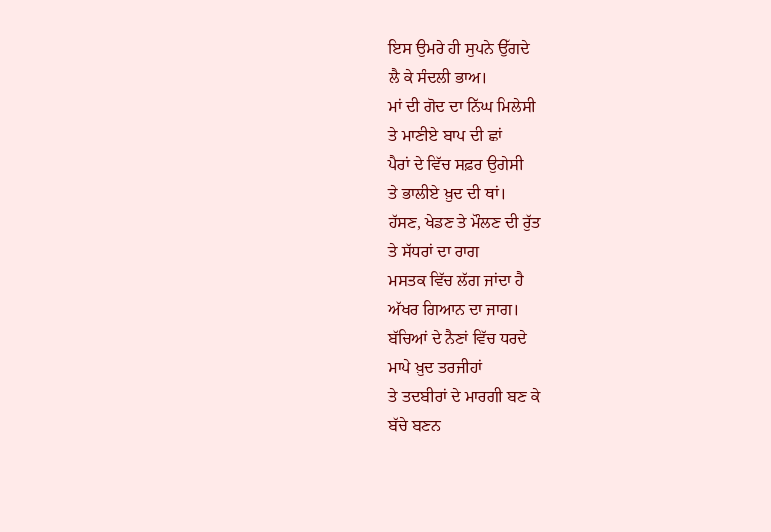ਇਸ ਉਮਰੇ ਹੀ ਸੁਪਨੇ ਉੱਗਦੇ
ਲੈ ਕੇ ਸੰਦਲੀ ਭਾਅ।
ਮਾਂ ਦੀ ਗੋਦ ਦਾ ਨਿੱਘ ਮਿਲੇਸੀ
ਤੇ ਮਾਣੀਏ ਬਾਪ ਦੀ ਛਾਂ
ਪੈਰਾਂ ਦੇ ਵਿੱਚ ਸਫ਼ਰ ਉਗੇਸੀ
ਤੇ ਭਾਲੀਏ ਖ਼ੁਦ ਦੀ ਥਾਂ।
ਹੱਸਣ, ਖੇਡਣ ਤੇ ਮੌਲਣ ਦੀ ਰੁੱਤ
ਤੇ ਸੱਧਰਾਂ ਦਾ ਰਾਗ
ਮਸਤਕ ਵਿੱਚ ਲੱਗ ਜਾਂਦਾ ਹੈ
ਅੱਖਰ ਗਿਆਨ ਦਾ ਜਾਗ।
ਬੱਚਿਆਂ ਦੇ ਨੈਣਾਂ ਵਿੱਚ ਧਰਦੇ
ਮਾਪੇ ਖ਼ੁਦ ਤਰਜੀਹਾਂ
ਤੇ ਤਦਬੀਰਾਂ ਦੇ ਮਾਰਗੀ ਬਣ ਕੇ
ਬੱਚੇ ਬਣਨ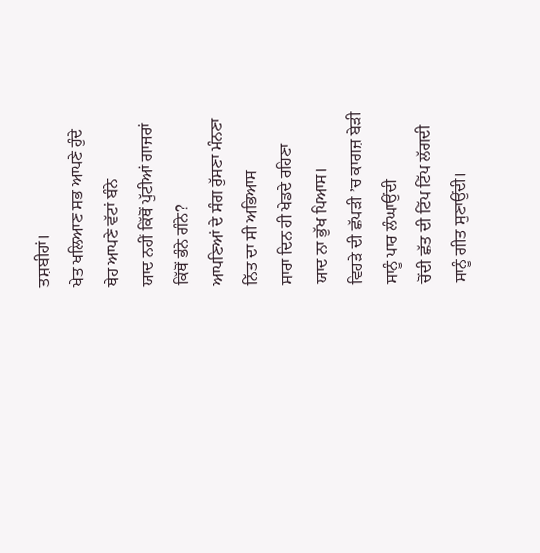ਤਸ਼ਬੀਹਾਂ।
ਖੇਤ ਖਲਿਆਣ ਸਭ ਆਪਣੇ ਹੁੰਦੇ
ਥੇਹ ਆਪਣੇ ਵੱਟਾਂ ਬੰਨੇ
ਯਾਦ ਨਹੀਂ ਕਿੱਥੋਂ ਪੁੱਟੀਆਂ ਗਾਜਰਾਂ
ਕਿੱਥੋਂ ਭੰਨੇ ਗੰਨੇ?
ਆਪਣਿਆਂ ਦੇ ਸੰਗ ਰੁੱਸਣਾ ਮੰਨਣਾ
ਨਿੱਤ ਦਾ ਸੀ ਅਭਿਆਸ
ਸਾਰਾ ਦਿਨ ਹੀ ਖੇਡਦੇ ਰਹਿਣਾ
ਯਾਦ ਨਾ ਭੁੱਖ ਪਿਆਸ।
ਵਿਹੜੇ ਦੀ ਛੱਪੜੀ ’ਚ ਕਾਗਜ਼ ਬੇੜੀ
ਸਾਨੂੰ ਪਾਰ ਲੰਘਾਉਂਦੀ
ਚੋਂਦੀ ਛੱਤ ਦੀ ਟਿੱਪ ਟਿੱਪ ਲੱਗਦੀ
ਸਾਨੂੰ ਗੀਤ ਸੁਣਾਉਂਦੀ।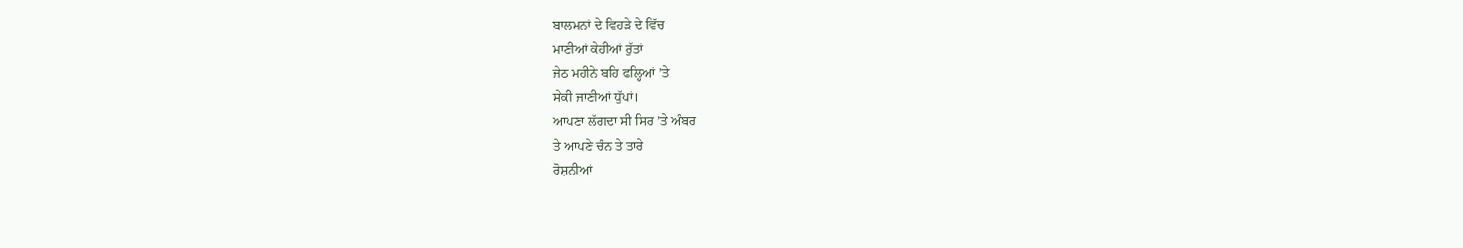ਬਾਲਮਨਾਂ ਦੇ ਵਿਹੜੇ ਦੇ ਵਿੱਚ
ਮਾਣੀਆਂ ਕੇਹੀਆਂ ਰੁੱਤਾਂ
ਜੇਠ ਮਹੀਨੇ ਬਹਿ ਫਲ੍ਹਿਆਂ ’ਤੇ
ਸੇਕੀ ਜਾਣੀਆਂ ਧੁੱਪਾਂ।
ਆਪਣਾ ਲੱਗਦਾ ਸੀ ਸਿਰ ’ਤੇ ਅੰਬਰ
ਤੇ ਆਪਣੇ ਚੰਨ ਤੇ ਤਾਰੇ
ਰੋਸ਼ਨੀਆਂ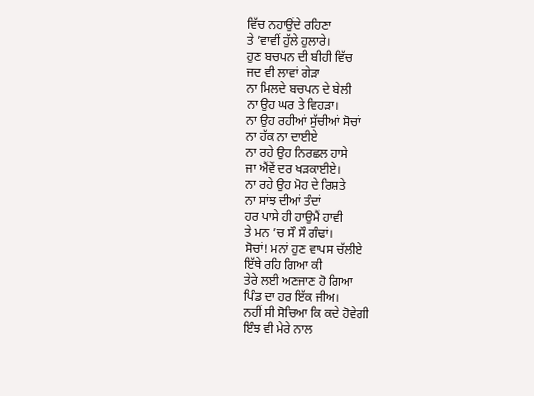ਵਿੱਚ ਨਹਾਉਂਦੇ ਰਹਿਣਾ
ਤੇ ’ਵਾਵੀਂ ਹੁੱਲੇ ਹੁਲਾਰੇ।
ਹੁਣ ਬਚਪਨ ਦੀ ਬੀਹੀ ਵਿੱਚ
ਜਦ ਵੀ ਲਾਵਾਂ ਗੇੜਾ
ਨਾ ਮਿਲਦੇ ਬਚਪਨ ਦੇ ਬੇਲੀ
ਨਾ ਉਹ ਘਰ ਤੇ ਵਿਹੜਾ।
ਨਾ ਉਹ ਰਹੀਆਂ ਸੁੱਚੀਆਂ ਸੋਚਾਂ
ਨਾ ਹੱਕ ਨਾ ਦਾਈਏ
ਨਾ ਰਹੇ ਉਹ ਨਿਰਛਲ ਹਾਸੇ
ਜਾ ਐਂਵੇਂ ਦਰ ਖੜਕਾਈਏ।
ਨਾ ਰਹੇ ਉਹ ਮੋਹ ਦੇ ਰਿਸ਼ਤੇ
ਨਾ ਸਾਂਝ ਦੀਆਂ ਤੰਦਾਂ
ਹਰ ਪਾਸੇ ਹੀ ਹਾਉਮੈਂ ਹਾਵੀ
ਤੇ ਮਨ ’ਚ ਸੌ ਸੌ ਗੰਢਾਂ।
ਸੋਚਾਂ! ਮਨਾਂ ਹੁਣ ਵਾਪਸ ਚੱਲੀਏ
ਇੱਥੇ ਰਹਿ ਗਿਆ ਕੀ
ਤੇਰੇ ਲਈ ਅਣਜਾਣ ਹੋ ਗਿਆ
ਪਿੰਡ ਦਾ ਹਰ ਇੱਕ ਜੀਅ।
ਨਹੀਂ ਸੀ ਸੋਚਿਆ ਕਿ ਕਦੇ ਹੋਵੇਗੀ
ਇੰਝ ਵੀ ਮੇਰੇ ਨਾਲ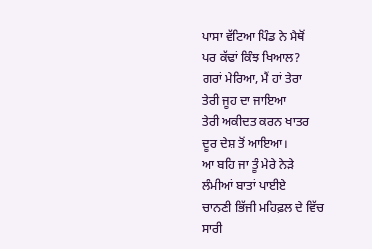ਪਾਸਾ ਵੱਟਿਆ ਪਿੰਡ ਨੇ ਮੈਥੋਂ
ਪਰ ਕੱਢਾਂ ਕਿੰਝ ਖਿਆਲ?
ਗਰਾਂ ਮੇਰਿਆ, ਮੈਂ ਹਾਂ ਤੇਰਾ
ਤੇਰੀ ਜੂਹ ਦਾ ਜਾਇਆ
ਤੇਰੀ ਅਕੀਦਤ ਕਰਨ ਖਾਤਰ
ਦੂਰ ਦੇਸ਼ ਤੋਂ ਆਇਆ।
ਆ ਬਹਿ ਜਾ ਤੂੰ ਮੇਰੇ ਨੇੜੇ
ਲੰਮੀਆਂ ਬਾਤਾਂ ਪਾਈਏ
ਚਾਨਣੀ ਭਿੱਜੀ ਮਹਿਫ਼ਲ ਦੇ ਵਿੱਚ
ਸਾਰੀ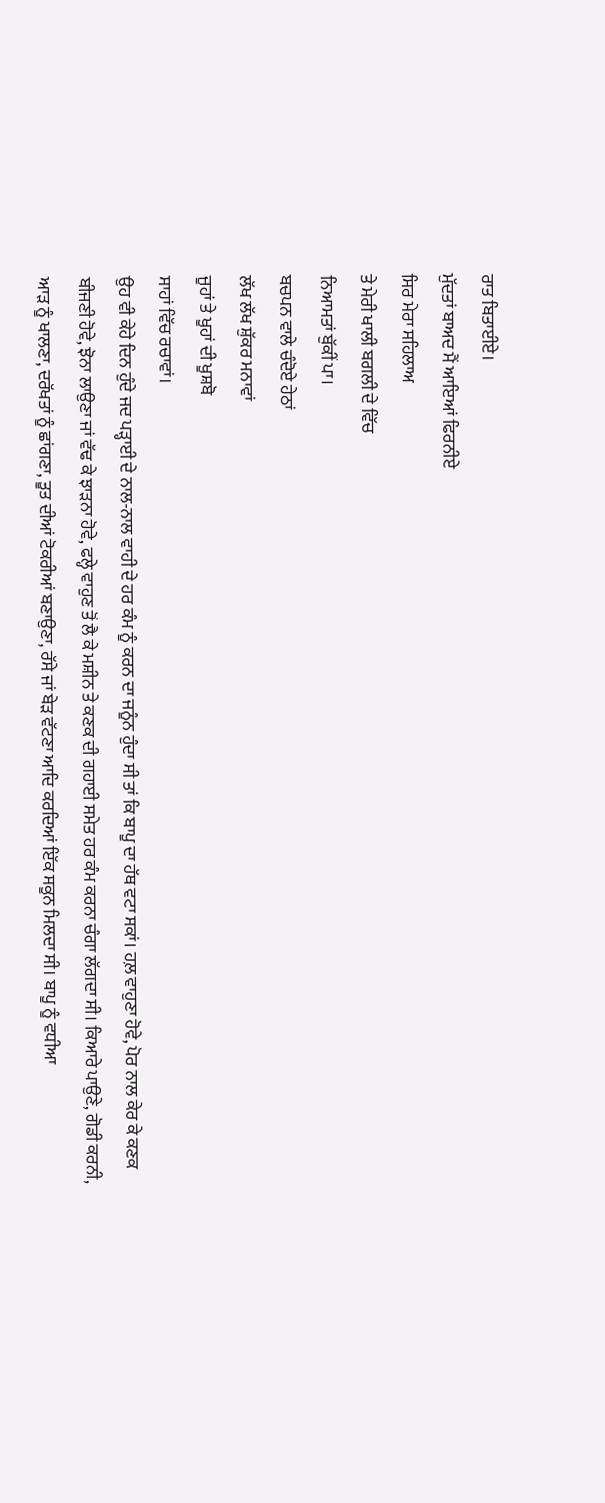ਰਾਤ ਬਿਤਾਈਏ।
ਮੁੱਦਤਾਂ ਬਾਅਦ ਮੈਂ ਆਇਆਂ ਫਿਰਨੀਏ
ਸਿਰ ਮੇਰਾ ਸਹਿਲਾਅ
ਤੇ ਮੇਰੀ ਖਾਲੀ ਬਗਲੀ ਦੇ ਵਿੱਚ
ਨਿਆਮਤਾਂ ਬੁੱਕੀਂ ਪਾ।
ਬਚਪਨ ਵਾਲੇ ਚੰਦੋਏ ਹੇਠਾਂ
ਲੱਖ ਲੱਖ ਸ਼ੁੱਕਰ ਮਨਾਵਾਂ
ਜੂਹਾਂ ਤੇ ਖੂਹਾਂ ਦੀ ਖੂਸ਼ਬੋ
ਸਾਹਾਂ ਵਿੱਚ ਰਚਾਵਾਂ।
ਉਹ ਵੀ ਕੇਹੇ ਦਿਨ ਹੁੰਦੇ ਜਦ ਪੜ੍ਹਾਈ ਦੇ ਨਾਲ-ਨਾਲ ਵਾਹੀ ਦੇ ਹਰ ਕੰਮ ਨੂੰ ਕਰਨ ਦਾ ਜਨੂੰਨ ਹੁੰਦਾ ਸੀ ਤਾਂ ਕਿ ਬਾਪੂ ਦਾ ਹੱਥ ਵਟਾ ਸਕਾਂ। ਹਲ਼ ਵਾਹੁਣਾ ਹੋਵੇ, ਪੋਰ ਨਾਲ ਕੇਰ ਕੇ ਕਣਕ ਬੀਜਣੀ ਹੋਵੇ, ਝੋਨਾ ਲਾਉਣਾ ਜਾਂ ਵੱਢ ਕੇ ਝਾੜਨਾ ਹੋਵੇ, ਫਲ੍ਹੇ ਵਾਹੁਣ ਤੋਂ ਲੈ ਕੇ ਮਸ਼ੀਨ ਤੇ ਕਣਕ ਦੀ ਗਹਾਈ ਸਮੇਤ ਹਰ ਕੰਮ ਕਰਨਾ ਚੰਗਾ ਲੱਗਦਾ ਸੀ। ਕਿਆਰੇ ਪਾਉਣੇ, ਗੋਡੀ ਕਰਨੀ, ਆੜ ਨੂੰ ਖਾਲਣਾ, ਦਰੱਖਤਾਂ ਨੂੰ ਛਾਂਗਣਾ, ਤੂਤ ਦੀਆਂ ਟੋਕਰੀਆਂ ਬਣਾਉਣਾ, ਰੱਸੇ ਜਾਂ ਬੇੜ ਵੱਟਣਾ ਆਦਿ ਕਰਦਿਆਂ ਇੱਕ ਸਕੂਨ ਮਿਲਦਾ ਸੀ। ਬਾਪੂ ਨੂੰ ਵਧੀਆ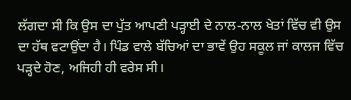ਲੱਗਦਾ ਸੀ ਕਿ ਉਸ ਦਾ ਪੁੱਤ ਆਪਣੀ ਪੜ੍ਹਾਈ ਦੇ ਨਾਲ-ਨਾਲ ਖੇਤਾਂ ਵਿੱਚ ਵੀ ਉਸ ਦਾ ਹੱਥ ਵਟਾਉਂਦਾ ਹੈ। ਪਿੰਡ ਵਾਲੇ ਬੱਚਿਆਂ ਦਾ ਭਾਵੇਂ ਉਹ ਸਕੂਲ ਜਾਂ ਕਾਲਜ ਵਿੱਚ ਪੜ੍ਹਦੇ ਹੋਣ, ਅਜਿਹੀ ਹੀ ਵਰੇਸ ਸੀ।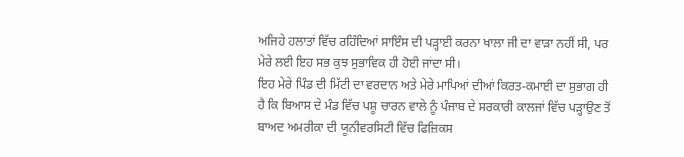ਅਜਿਹੇ ਹਲਾਤਾਂ ਵਿੱਚ ਰਹਿੰਦਿਆਂ ਸਾਇੰਸ ਦੀ ਪੜ੍ਹਾਈ ਕਰਨਾ ਖਾਲਾ ਜੀ ਦਾ ਵਾੜਾ ਨਹੀਂ ਸੀ, ਪਰ ਮੇਰੇ ਲਈ ਇਹ ਸਭ ਕੁਝ ਸੁਭਾਵਿਕ ਹੀ ਹੋਈ ਜਾਂਦਾ ਸੀ।
ਇਹ ਮੇਰੇ ਪਿੰਡ ਦੀ ਮਿੱਟੀ ਦਾ ਵਰਦਾਨ ਅਤੇ ਮੇਰੇ ਮਾਪਿਆਂ ਦੀਆਂ ਕਿਰਤ-ਕਮਾਈ ਦਾ ਸੁਭਾਗ ਹੀ ਹੈ ਕਿ ਬਿਆਸ ਦੇ ਮੰਡ ਵਿੱਚ ਪਸ਼ੂ ਚਾਰਨ ਵਾਲੇ ਨੂੰ ਪੰਜਾਬ ਦੇ ਸਰਕਾਰੀ ਕਾਲਜਾਂ ਵਿੱਚ ਪੜ੍ਹਾਉਣ ਤੋਂ ਬਾਅਦ ਅਮਰੀਕਾ ਦੀ ਯੂਨੀਵਰਸਿਟੀ ਵਿੱਚ ਫਿਜ਼ਿਕਸ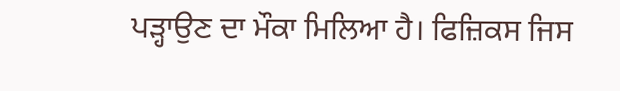ਪੜ੍ਹਾਉਣ ਦਾ ਮੌਕਾ ਮਿਲਿਆ ਹੈ। ਫਿਜ਼ਿਕਸ ਜਿਸ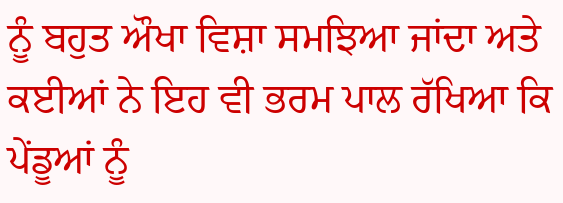ਨੂੰ ਬਹੁਤ ਔਖਾ ਵਿਸ਼ਾ ਸਮਝਿਆ ਜਾਂਦਾ ਅਤੇ ਕਈਆਂ ਨੇ ਇਹ ਵੀ ਭਰਮ ਪਾਲ ਰੱਖਿਆ ਕਿ ਪੇਂਡੂਆਂ ਨੂੰ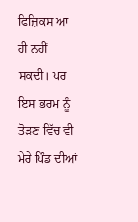ਫਿਜ਼ਿਕਸ ਆ ਹੀ ਨਹੀਂ ਸਕਦੀ। ਪਰ ਇਸ ਭਰਮ ਨੂੰ ਤੋੜਣ ਵਿੱਚ ਵੀ ਮੇਰੇ ਪਿੰਡ ਦੀਆਂ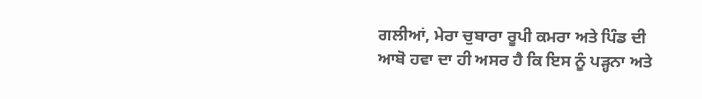ਗਲੀਆਂ, ਮੇਰਾ ਚੁਬਾਰਾ ਰੂਪੀ ਕਮਰਾ ਅਤੇ ਪਿੰਡ ਦੀ ਆਬੋ ਹਵਾ ਦਾ ਹੀ ਅਸਰ ਹੈ ਕਿ ਇਸ ਨੂੰ ਪੜ੍ਹਨਾ ਅਤੇ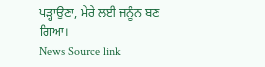ਪੜ੍ਹਾਉਣਾ, ਮੇਰੇ ਲਈ ਜਨੂੰਨ ਬਣ ਗਿਆ।
News Source link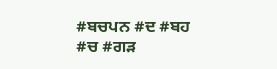#ਬਚਪਨ #ਦ #ਬਹ #ਚ #ਗੜ